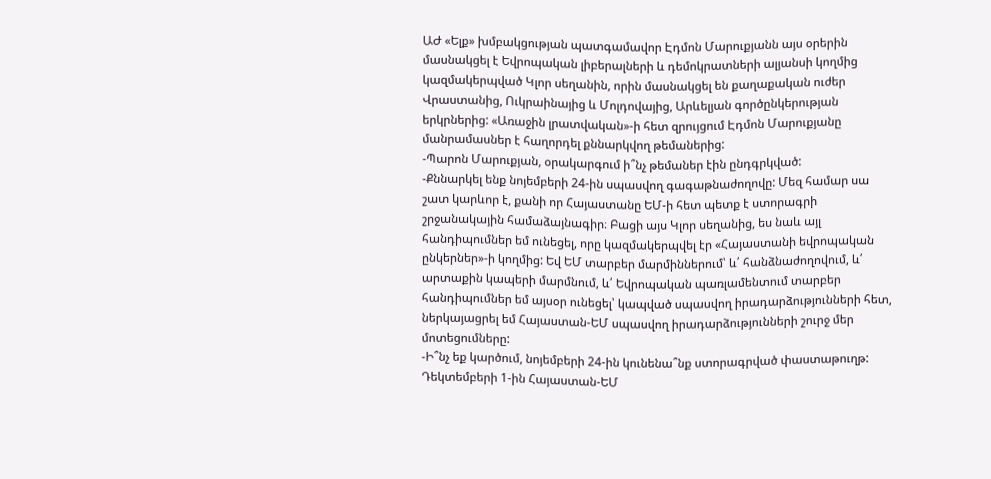ԱԺ «Ելք» խմբակցության պատգամավոր Էդմոն Մարուքյանն այս օրերին մասնակցել է Եվրոպական լիբերալների և դեմոկրատների ալյանսի կողմից կազմակերպված Կլոր սեղանին, որին մասնակցել են քաղաքական ուժեր Վրաստանից, Ուկրաինայից և Մոլդովայից, Արևելյան գործընկերության երկրներից: «Առաջին լրատվական»-ի հետ զրույցում Էդմոն Մարուքյանը մանրամասներ է հաղորդել քննարկվող թեմաներից:
-Պարոն Մարուքյան, օրակարգում ի՞նչ թեմաներ էին ընդգրկված:
-Քննարկել ենք նոյեմբերի 24-ին սպասվող գագաթնաժողովը: Մեզ համար սա շատ կարևոր է, քանի որ Հայաստանը ԵՄ-ի հետ պետք է ստորագրի շրջանակային համաձայնագիր։ Բացի այս Կլոր սեղանից, ես նաև այլ հանդիպումներ եմ ունեցել, որը կազմակերպվել էր «Հայաստանի եվրոպական ընկերներ»-ի կողմից: Եվ ԵՄ տարբեր մարմիններում՝ և՛ հանձնաժողովում, և՛ արտաքին կապերի մարմնում, և՛ Եվրոպական պառլամենտում տարբեր հանդիպումներ եմ այսօր ունեցել՝ կապված սպասվող իրադարձությունների հետ, ներկայացրել եմ Հայաստան-ԵՄ սպասվող իրադարձությունների շուրջ մեր մոտեցումները:
-Ի՞նչ եք կարծում, նոյեմբերի 24-ին կունենա՞նք ստորագրված փաստաթուղթ: Դեկտեմբերի 1-ին Հայաստան-ԵՄ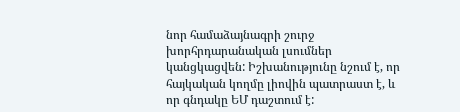նոր համաձայնագրի շուրջ խորհրդարանական լսումներ կանցկացվեն: Իշխանությունը նշում է, որ հայկական կողմը լիովին պատրաստ է, և որ գնդակը ԵՄ դաշտում է: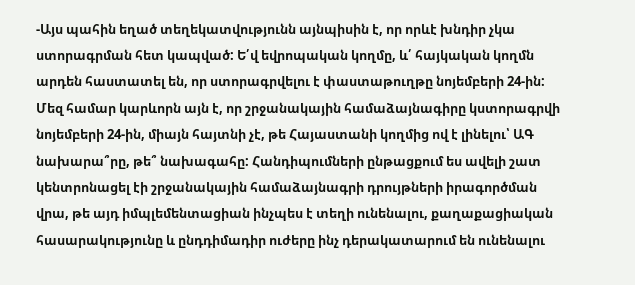-Այս պահին եղած տեղեկատվությունն այնպիսին է, որ որևէ խնդիր չկա ստորագրման հետ կապված: Ե՛վ եվրոպական կողմը, և՛ հայկական կողմն արդեն հաստատել են, որ ստորագրվելու է փաստաթուղթը նոյեմբերի 24-ին: Մեզ համար կարևորն այն է, որ շրջանակային համաձայնագիրը կստորագրվի նոյեմբերի 24-ին, միայն հայտնի չէ, թե Հայաստանի կողմից ով է լինելու՝ ԱԳ նախարա՞րը, թե՞ նախագահը: Հանդիպումների ընթացքում ես ավելի շատ կենտրոնացել էի շրջանակային համաձայնագրի դրույթների իրագործման վրա, թե այդ իմպլեմենտացիան ինչպես է տեղի ունենալու, քաղաքացիական հասարակությունը և ընդդիմադիր ուժերը ինչ դերակատարում են ունենալու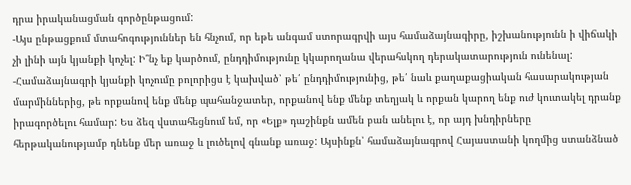դրա իրականացման գործընթացում:
-Այս ընթացքում մտահոգություններ են հնչում, որ եթե անգամ ստորագրվի այս համաձայնագիրը, իշխանությունն ի վիճակի չի լինի այն կյանքի կոչել: Ի՞նչ եք կարծում, ընդդիմությունը կկարողանա վերահսկող դերակատարություն ունենալ:
-Համաձայնագրի կյանքի կոչումը բոլորիցս է կախված՝ թե՛ ընդդիմությունից, թե՛ նաև քաղաքացիական հասարակության մարմիններից, թե որքանով ենք մենք պահանջատեր, որքանով ենք մենք տեղյակ և որքան կարող ենք ուժ կուտակել դրանք իրագործելու համար: Ես ձեզ վստահեցնում եմ, որ «Ելք» դաշինքն ամեն բան անելու է, որ այդ խնդիրները հերթականությամբ դնենք մեր առաջ և լուծելով գնանք առաջ: Այսինքն՝ համաձայնագրով Հայաստանի կողմից ստանձնած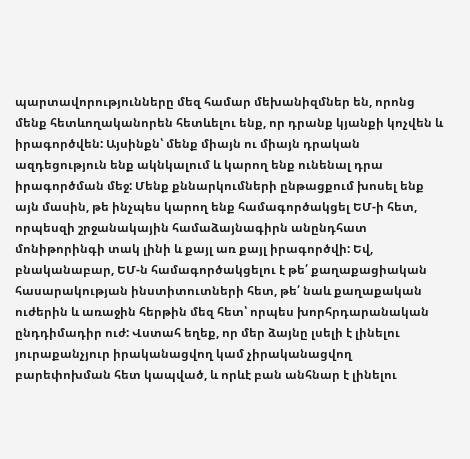պարտավորությունները մեզ համար մեխանիզմներ են, որոնց մենք հետևողականորեն հետևելու ենք, որ դրանք կյանքի կոչվեն և իրագործվեն: Այսինքն՝ մենք միայն ու միայն դրական ազդեցություն ենք ակնկալում և կարող ենք ունենալ դրա իրագործման մեջ: Մենք քննարկումների ընթացքում խոսել ենք այն մասին, թե ինչպես կարող ենք համագործակցել ԵՄ-ի հետ, որպեսզի շրջանակային համաձայնագիրն անընդհատ մոնիթորինգի տակ լինի և քայլ առ քայլ իրագործվի: Եվ, բնականաբար, ԵՄ-ն համագործակցելու է թե՛ քաղաքացիական հասարակության ինստիտուտների հետ, թե՛ նաև քաղաքական ուժերին և առաջին հերթին մեզ հետ՝ որպես խորհրդարանական ընդդիմադիր ուժ: Վստահ եղեք, որ մեր ձայնը լսելի է լինելու յուրաքանչյուր իրականացվող կամ չիրականացվող բարեփոխման հետ կապված, և որևէ բան անհնար է լինելու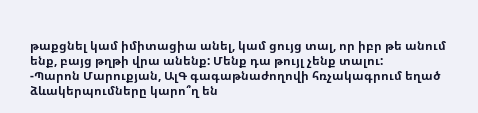թաքցնել կամ իմիտացիա անել, կամ ցույց տալ, որ իբր թե անում ենք, բայց թղթի վրա անենք: Մենք դա թույլ չենք տալու:
-Պարոն Մարուքյան, ԱլԳ գագաթնաժողովի հռչակագրում եղած ձևակերպումները կարո՞ղ են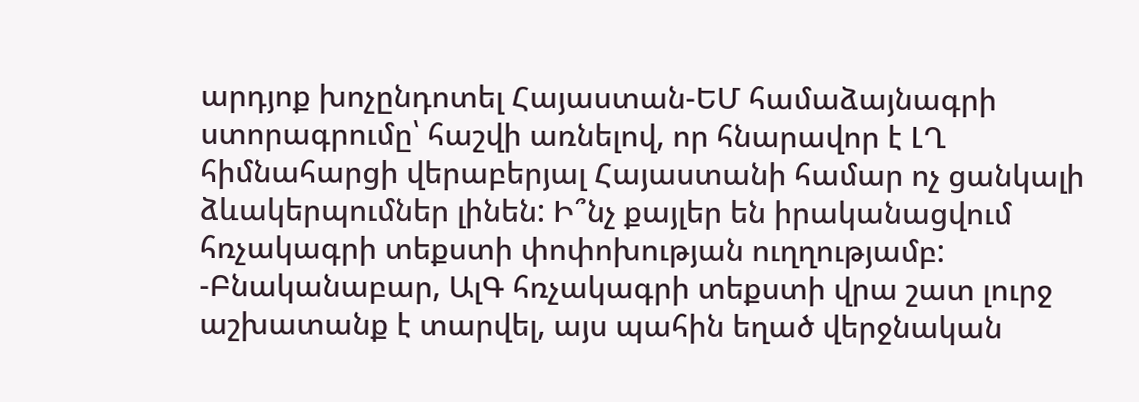արդյոք խոչընդոտել Հայաստան-ԵՄ համաձայնագրի ստորագրումը՝ հաշվի առնելով, որ հնարավոր է ԼՂ հիմնահարցի վերաբերյալ Հայաստանի համար ոչ ցանկալի ձևակերպումներ լինեն: Ի՞նչ քայլեր են իրականացվում հռչակագրի տեքստի փոփոխության ուղղությամբ:
-Բնականաբար, ԱլԳ հռչակագրի տեքստի վրա շատ լուրջ աշխատանք է տարվել, այս պահին եղած վերջնական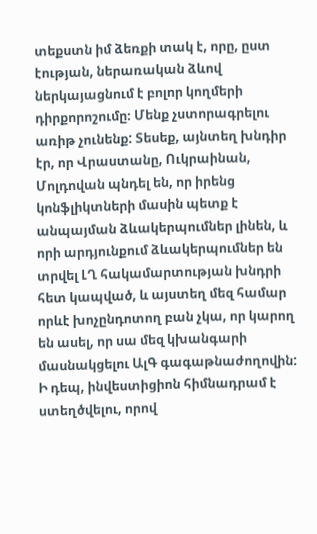տեքստն իմ ձեռքի տակ է, որը, ըստ էության, ներառական ձևով ներկայացնում է բոլոր կողմերի դիրքորոշումը։ Մենք չստորագրելու առիթ չունենք: Տեսեք, այնտեղ խնդիր էր, որ Վրաստանը, Ուկրաինան, Մոլդովան պնդել են, որ իրենց կոնֆլիկտների մասին պետք է անպայման ձևակերպումներ լինեն, և որի արդյունքում ձևակերպումներ են տրվել ԼՂ հակամարտության խնդրի հետ կապված, և այստեղ մեզ համար որևէ խոչընդոտող բան չկա, որ կարող են ասել, որ սա մեզ կխանգարի մասնակցելու ԱլԳ գագաթնաժողովին:
Ի դեպ, ինվեստիցիոն հիմնադրամ է ստեղծվելու, որով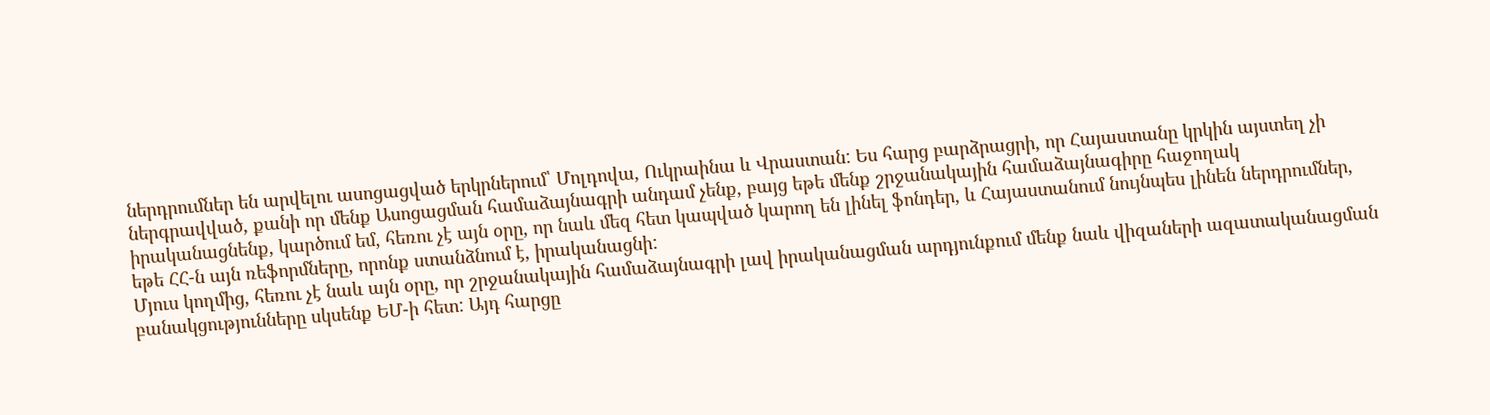ներդրումներ են արվելու ասոցացված երկրներում՝ Մոլդովա, Ուկրաինա և Վրաստան: Ես հարց բարձրացրի, որ Հայաստանը կրկին այստեղ չի ներգրավված, քանի որ մենք Ասոցացման համաձայնագրի անդամ չենք, բայց եթե մենք շրջանակային համաձայնագիրը հաջողակ իրականացնենք, կարծում եմ, հեռու չէ այն օրը, որ նաև մեզ հետ կապված կարող են լինել ֆոնդեր, և Հայաստանում նույնպես լինեն ներդրումներ, եթե ՀՀ-ն այն ռեֆորմները, որոնք ստանձնում է, իրականացնի:
Մյուս կողմից, հեռու չէ նաև այն օրը, որ շրջանակային համաձայնագրի լավ իրականացման արդյունքում մենք նաև վիզաների ազատականացման բանակցությունները սկսենք ԵՄ-ի հետ: Այդ հարցը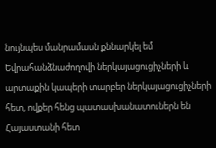նույնպես մանրամասն քննարկել եմ Եվրահանձնաժողովի ներկայացուցիչների և արտաքին կապերի տարբեր ներկայացուցիչների հետ, ովքեր հենց պատասխանատուներն են Հայաստանի հետ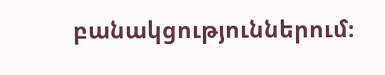բանակցություններում։